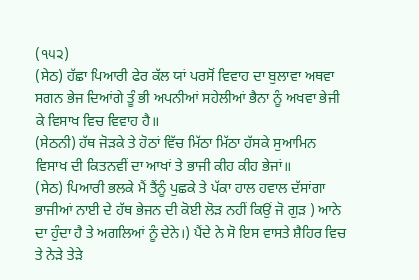(੧੫੨)
(ਸੇਠ) ਹੱਛਾ ਪਿਆਰੀ ਫੇਰ ਕੱਲ ਯਾਂ ਪਰਸੋਂ ਵਿਵਾਹ ਦਾ ਬੁਲਾਵਾ ਅਥਵਾ ਸਗਨ ਭੇਜ ਦਿਆਂਗੇ ਤੂੰ ਭੀ ਅਪਨੀਆਂ ਸਹੇਲੀਆਂ ਭੈਨਾ ਨੂੰ ਅਖਵਾ ਭੇਜੀ ਕੇ ਵਿਸਾਖ ਵਿਚ ਵਿਵਾਹ ਹੈ॥
(ਸੇਠਨੀ) ਹੱਥ ਜੋੜਕੇ ਤੇ ਹੋਠਾਂ ਵਿੱਚ ਮਿੱਠਾ ਮਿੱਠਾ ਹੱਸਕੇ ਸੁਆਮਿਨ ਵਿਸਾਖ ਦੀ ਕਿਤਨਵੀਂ ਦਾ ਆਖਾਂ ਤੇ ਭਾਜੀ ਕੀਹ ਕੀਹ ਭੇਜਾਂ॥
(ਸੇਠ) ਪਿਆਰੀ ਭਲਕੇ ਮੈਂ ਤੈਂਨੂੰ ਪੁਛਕੇ ਤੇ ਪੱਕਾ ਹਾਲ ਹਵਾਲ ਦੱਸਾਂਗਾ ਭਾਜੀਆਂ ਨਾਈ ਦੇ ਹੱਥ ਭੇਜਨ ਦੀ ਕੋਈ ਲੋੜ ਨਹੀਂ ਕਿਉਂ ਜੋ ਗੁੜ ) ਆਨੇ ਦਾ ਹੁੰਦਾ ਹੈ ਤੇ ਅਗਲਿਆਂ ਨੂੰ ਦੇਨੇ।) ਪੈਂਦੇ ਨੇ ਸੋ ਇਸ ਵਾਸਤੇ ਸ਼ੈਹਿਰ ਵਿਚ ਤੇ ਨੇੜੇ ਤੇੜੇ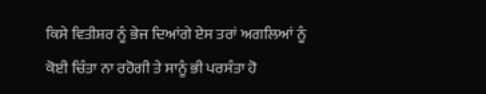ਕਿਸੇ ਵਿਤੀਸ਼ਰ ਨੂੰ ਭੇਜ ਦਿਆਂਗੇ ਏਸ ਤਰਾਂ ਅਗਲਿਆਂ ਨੂੰ ਕੋਈ ਚਿੰਤਾ ਨਾ ਰਹੋਗੀ ਤੇ ਸਾਨੂੰ ਭੀ ਪਰਸੰਤਾ ਹੋ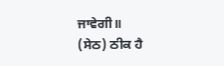ਜਾਵੇਗੀ॥
(ਸੇਠ) ਠੀਕ ਹੈ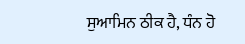ਸੁਆਮਿਨ ਠੀਕ ਹੈ, ਧੰਨ ਹੋ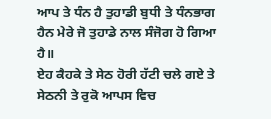ਆਪ ਤੇ ਧੰਨ ਹੈ ਤੁਹਾਡੀ ਬੁਧੀ ਤੇ ਧੰਨਭਾਗ ਹੈਨ ਮੇਰੇ ਜੋ ਤੁਹਾਡੇ ਨਾਲ ਸੰਜੋਗ ਹੋ ਗਿਆ ਹੈ॥
ਏਹ ਕੈਹਕੇ ਤੇ ਸੇਠ ਹੋਰੀ ਹੱਟੀ ਚਲੇ ਗਏ ਤੇ ਸੇਠਨੀ ਤੇ ਰੁਕੋ ਆਪਸ ਵਿਚ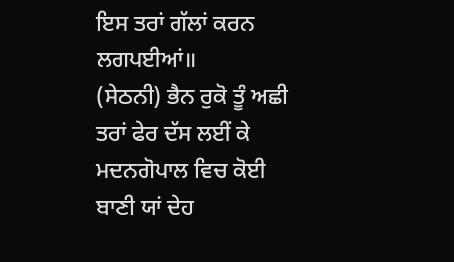ਇਸ ਤਰਾਂ ਗੱਲਾਂ ਕਰਨ ਲਗਪਈਆਂ॥
(ਸੇਠਨੀ) ਭੈਨ ਰੁਕੋ ਤੂੰ ਅਛੀ ਤਰਾਂ ਫੇਰ ਦੱਸ ਲਈਂ ਕੇ ਮਦਨਗੋਪਾਲ ਵਿਚ ਕੋਈ ਬਾਣੀ ਯਾਂ ਦੇਹ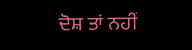ਦੋਸ਼ ਤਾਂ ਨਹੀਂ